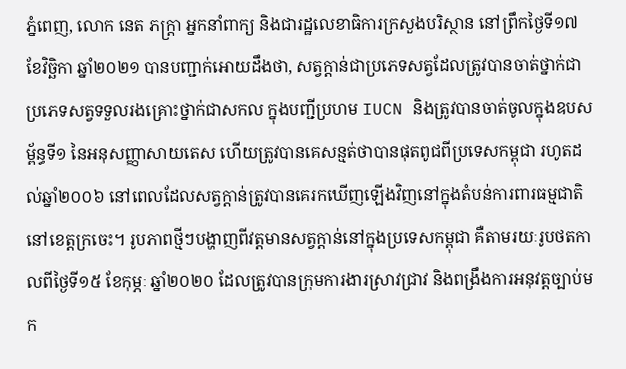ភ្នំពេញ, លោក នេត ភក្ត្រា អ្នកនាំពាក្យ និងជារដ្ឋលេខាធិការក្រសួងបរិស្ថាន នៅព្រឹកថ្ងៃទី១៧ ខែវិច្ឆិកា ឆ្នាំ២០២១ បានបញ្ជាក់អោយដឹងថា, សត្វក្តាន់ជាប្រភេទសត្វដែលត្រូវបានចាត់ថ្នាក់ជាប្រភេទសត្វទទួលរងគ្រោះថ្នាក់ជាសកល ក្នុងបញ្ជីប្រហម IUCN និងត្រូវបានចាត់ចូលក្នុងឧបសម្ព័ន្ធទី១ នៃអនុសញ្ញាសាយតេស ហើយត្រូវបានគេសន្មត់ថាបានផុតពូជពីប្រទេសកម្ពុជា រហូតដល់ឆ្នាំ២០០៦ នៅពេលដែលសត្វក្តាន់ត្រូវបានគេរកឃើញឡើងវិញនៅក្នុងតំបន់ការពារធម្មជាតិនៅខេត្តក្រចេះ។ រូបភាពថ្មីៗបង្ហាញពីវត្តមានសត្វក្តាន់នៅក្នុងប្រទេសកម្ពុជា គឺតាមរយៈរូបថតកាលពីថ្ងៃទី១៥ ខែកុម្ភៈ ឆ្នាំ២០២០ ដែលត្រូវបានក្រុមការងារស្រាវជ្រាវ និងពង្រឹងការអនុវត្តច្បាប់មក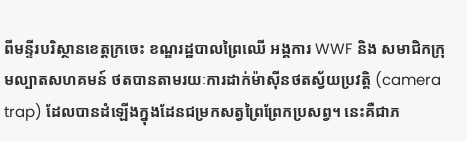ពីមន្ទីរបរិស្ថានខេត្តក្រចេះ ខណ្ឌរដ្ឋបាលព្រៃឈើ អង្គការ WWF និង សមាជិកក្រុមល្បាតសហគមន៍ ថតបានតាមរយៈការដាក់ម៉ាស៊ីនថតស្វ័យប្រវត្តិ (camera trap) ដែលបានដំឡើងក្នុងដែនជម្រកសត្វព្រៃព្រែកប្រសព្វ។ នេះគឺជាភ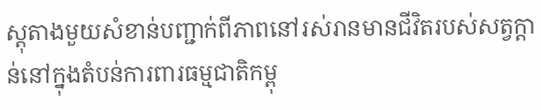ស្តុតាងមួយសំខាន់បញ្ជាក់ពីភាពនៅរស់រានមានជីវិតរបស់សត្វក្តាន់នៅក្នុងតំបន់ការពារធម្មជាតិកម្ពុ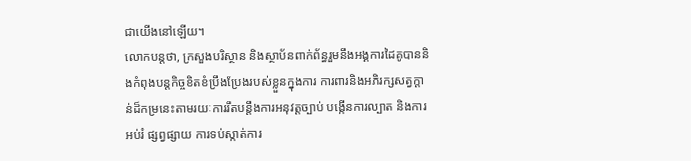ជាយើងនៅឡើយ។
លោកបន្តថា, ក្រសួងបរិស្ថាន និងស្ថាប័នពាក់ព័ន្ធរួមនឹងអង្គការដៃគូបាននិងកំពុងបន្តកិច្ចខិតខំប្រឹងប្រែងរបស់ខ្លួនក្នុងការ ការពារនិងអភិរក្សសត្វក្តាន់ដ៏កម្រនេះតាមរយៈការរឹតបន្តឹងការអនុវត្តច្បាប់ បង្កើនការល្បាត និងការអប់រំ ផ្សព្វផ្សាយ ការទប់ស្កាត់ការ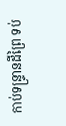កាប់ទន្ទ្រានដីព្រៃ ទប់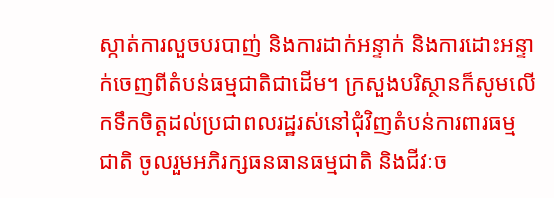ស្កាត់ការលួចបរបាញ់ និងការដាក់អន្ទាក់ និងការដោះអន្ទាក់ចេញពីតំបន់ធម្មជាតិជាដើម។ ក្រសួងបរិស្ថានក៏សូមលើកទឹកចិត្តដល់ប្រជាពលរដ្ឋរស់នៅជុំវិញតំបន់ការពារធម្មជាតិ ចូលរួមអភិរក្សធនធានធម្មជាតិ និងជីវៈច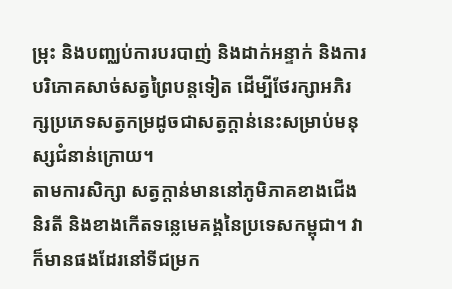ម្រុះ និងបញ្ឈប់ការបរបាញ់ និងដាក់អន្ទាក់ និងការបរិភោគសាច់សត្វព្រៃបន្តទៀត ដើម្បីថែរក្សាអភិរក្សប្រភេទសត្វកម្រដូចជាសត្វក្តាន់នេះសម្រាប់មនុស្សជំនាន់ក្រោយ។
តាមការសិក្សា សត្វក្តាន់មាននៅភូមិភាគខាងជើង និរតី និងខាងកើតទន្លេមេគង្គនៃប្រទេសកម្ពុជា។ វាក៏មានផងដែរនៅទីជម្រក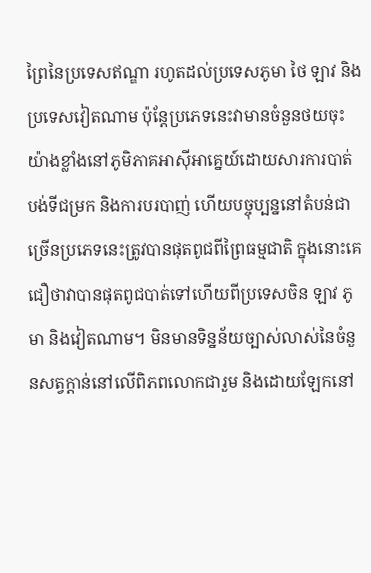ព្រៃនៃប្រទេសឥណ្ឌា រហូតដល់ប្រទេសភូមា ថៃ ឡាវ និងប្រទេសវៀតណាម ប៉ុន្តែប្រភេទនេះវាមានចំនួនថយចុះយ៉ាងខ្លាំងនៅភូមិភាគអាស៊ីអាគ្នេយ៍ដោយសារការបាត់បង់ទីជម្រក និងការបរបាញ់ ហើយបច្ចុប្បន្ននៅតំបន់ជាច្រើនប្រភេទនេះត្រូវបានផុតពូជពីព្រៃធម្មជាតិ ក្នុងនោះគេជឿថាវាបានផុតពូជបាត់ទៅហើយពីប្រទេសចិន ឡាវ ភូមា និងវៀតណាម។ មិនមានទិន្នន័យច្បាស់លាស់នៃចំនួនសត្វក្តាន់នៅលើពិភពលោកជារួម និងដោយឡែកនៅ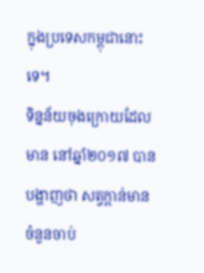ក្នុងប្រទេសកម្ពុជានោះទេ។
ទិន្នន័យចុងក្រោយដែលមាន នៅឆ្នាំ២០១៧ បានបង្ហាញថា សត្វក្តាន់មានចំនួនចាប់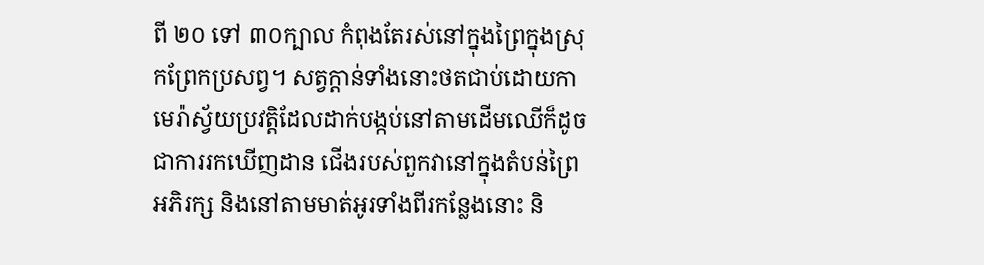ពី ២០ ទៅ ៣០ក្បាល កំពុងតែរស់នៅក្នុងព្រៃក្នុងស្រុកព្រែកប្រសព្វ។ សត្វក្តាន់ទាំងនោះថតជាប់ដោយកាមេរ៉ាស្វ័យប្រវត្តិដែលដាក់បង្កប់នៅតាមដើមឈើក៏ដូចជាការរកឃើញដាន ជើងរបស់ពួកវានៅក្នុងតំបន់ព្រៃអភិរក្ស និងនៅតាមមាត់អូរទាំងពីរកន្លែងនោះ និ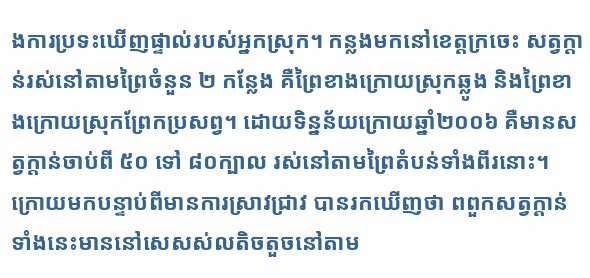ងការប្រទះឃើញផ្ទាល់របស់អ្នកស្រុក។ កន្លងមកនៅខេត្តក្រចេះ សត្វក្តាន់រស់នៅតាមព្រៃចំនួន ២ កន្លែង គឺព្រៃខាងក្រោយស្រុកឆ្លូង និងព្រៃខាងក្រោយស្រុកព្រែកប្រសព្វ។ ដោយទិន្នន័យក្រោយឆ្នាំ២០០៦ គឺមានសត្វក្តាន់ចាប់ពី ៥០ ទៅ ៨០ក្បាល រស់នៅតាមព្រៃតំបន់ទាំងពីរនោះ។ ក្រោយមកបន្ទាប់ពីមានការស្រាវជ្រាវ បានរកឃើញថា ពពួកសត្វក្តាន់ទាំងនេះមាននៅសេសស់លតិចតួចនៅតាម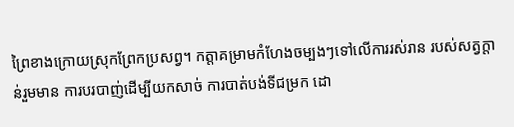ព្រៃខាងក្រោយស្រុកព្រែកប្រសព្វ។ កត្តាគម្រាមកំហែងចម្បងៗទៅលើការរស់រាន របស់សត្វក្តាន់រួមមាន ការបរបាញ់ដើម្បីយកសាច់ ការបាត់បង់ទីជម្រក ដោ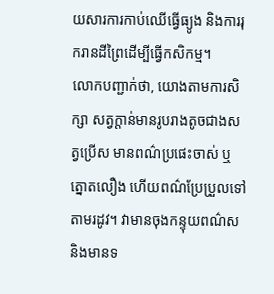យសារការកាប់ឈើធ្វើធ្យូង និងការរុករានដីព្រៃដើម្បីធ្វើកសិកម្ម។
លោកបញ្ជាក់ថា, យោងតាមការសិក្សា សត្វក្តាន់មានរូបរាងតូចជាងសត្វប្រើស មានពណ៌ប្រផេះចាស់ ឬត្នោតលឿង ហើយពណ៌ប្រែប្រួលទៅតាមរដូវ។ វាមានចុងកន្ទុយពណ៌ស និងមានទ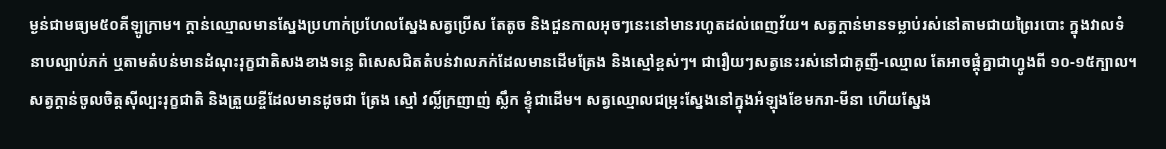ម្ងន់ជាមធ្យម៥០គីឡូក្រាម។ ក្តាន់ឈ្មោលមានស្នែងប្រហាក់ប្រហែលស្នែងសត្វប្រើស តែតូច និងជួនកាលអុចៗនេះនៅមានរហូតដល់ពេញវ័យ។ សត្វក្តាន់មានទម្លាប់រស់នៅតាមជាយព្រៃរបោះ ក្នុងវាលទំនាបល្បាប់ភក់ ឬតាមតំបន់មានដំណុះរុក្ខជាតិសងខាងទន្លេ ពិសេសជិតតំបន់វាលភក់ដែលមានដើមត្រែង និងស្មៅខ្ពស់ៗ។ ជារឿយៗសត្វនេះរស់នៅជាគូញី-ឈ្មោល តែអាចផ្តុំគ្នាជាហ្វូងពី ១០-១៥ក្បាល។ សត្វក្តាន់ចូលចិត្តស៊ីល្បះរុក្ខជាតិ និងត្រួយខ្ចីដែលមានដូចជា ត្រែង ស្មៅ វល្លិ៍ក្រញាញ់ ស្លឹក ខ្ទុំជាដើម។ សត្វឈ្មោលជម្រុះស្នែងនៅក្នុងអំឡុងខែមករា-មីនា ហើយស្នែង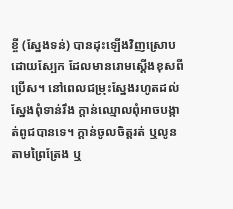ខ្ចី (ស្នែងទន់) បានដុះឡើងវិញស្រោបដោយស្បែក ដែលមានរោមស្តើងខុសពីប្រើស។ នៅពេលជម្រុះស្នែងរហូតដល់ស្នែងពុំទាន់រឹង ក្តាន់ឈ្មោលពុំអាចបង្កាត់ពូជបានទេ។ ក្តាន់ចូលចិត្តរត់ ឬលូនតាមព្រៃត្រែង ឬ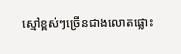ស្មៅខ្ពស់ៗច្រើនជាងលោតផ្លោះ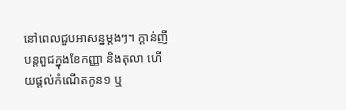នៅពេលជួបអាសន្នម្តងៗ។ ក្តាន់ញីបន្តពួជក្នុងខែកញ្ញា និងតុលា ហើយផ្តល់កំណើតកូន១ ឬ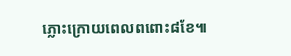ភ្លោះក្រោយពេលពពោះ៨ខែ៕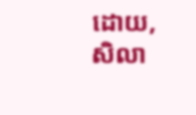ដោយ, សិលា